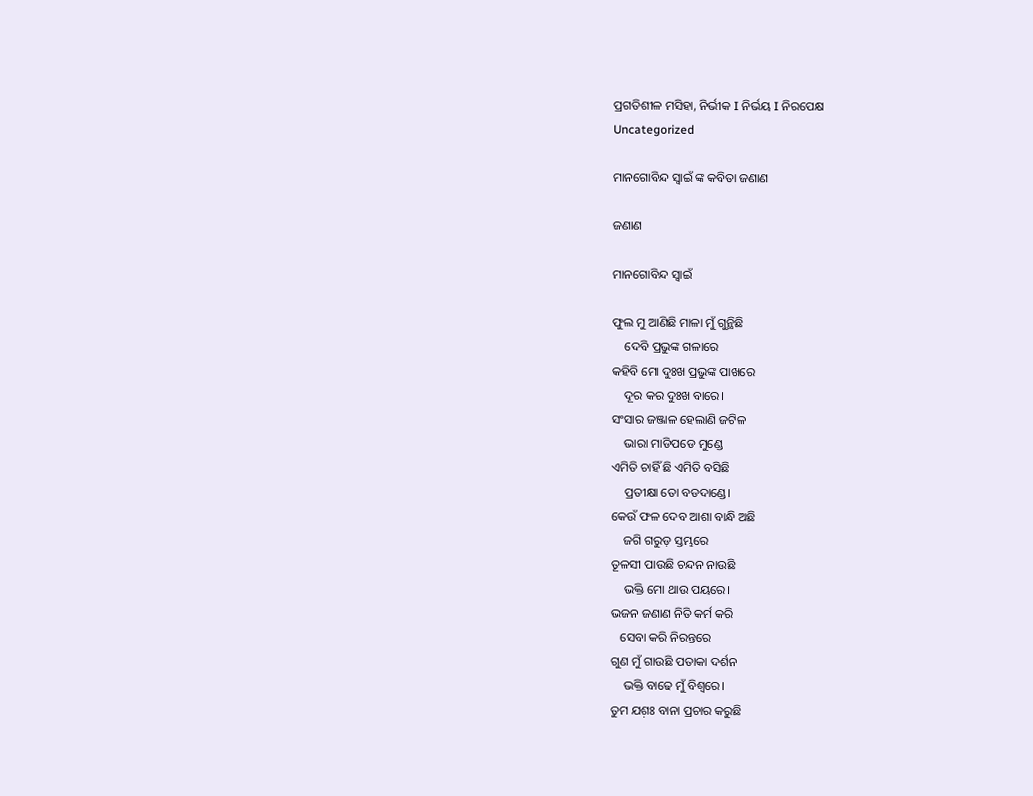ପ୍ରଗତିଶୀଳ ମସିହା, ନିର୍ଭୀକ I ନିର୍ଭୟ I ନିରପେକ୍ଷ
Uncategorized

ମାନଗୋବିନ୍ଦ ସ୍ବାଇଁ ଙ୍କ କବିତା ଜଣାଣ

ଜଣାଣ

ମାନଗୋବିନ୍ଦ ସ୍ବାଇଁ

ଫୁଲ ମୁ ଆଣିଛି ମାଳା ମୁଁ ଗୁନ୍ଥିଛି
    ଦେବି ପ୍ରଭୁଙ୍କ ଗଳାରେ
କହିବି ମୋ ଦୁଃଖ ପ୍ରଭୁଙ୍କ ପାଖରେ
    ଦୂର କର ଦୁଃଖ ବାରେ।
ସଂସାର ଜଞ୍ଜାଳ ହେଲାଣି ଜଟିଳ
    ଭାରା ମାଡିପଡେ ମୁଣ୍ଡେ
ଏମିତି ଚାହିଁ ଛି ଏମିତି ବସିଛି
    ପ୍ରତୀକ୍ଷା ତୋ ବଡଦାଣ୍ଡେ।
କେଉଁ ଫଳ ଦେବ ଆଶା ବାନ୍ଧି ଅଛି
    ଜଗି ଗରୁଡ଼ ସ୍ତମ୍ଭରେ
ତୂଳସୀ ପାଉଛି ଚନ୍ଦନ ନାଉଛି
    ଭକ୍ତି ମୋ ଥାଉ ପୟରେ।
ଭଜନ ଜଣାଣ ନିତି କର୍ମ କରି
   ସେବା କରି ନିରନ୍ତରେ
ଗୁଣ ମୁଁ ଗାଉଛି ପତାକା ଦର୍ଶନ
    ଭକ୍ତି ବାଢେ ମୁଁ ବିଶ୍ବରେ।
ତୁମ ଯଶ଼ଃ ବାନା ପ୍ରଚାର କରୁଛି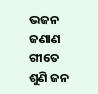ଭଜନ ଜଣାଣ ଗୀତେ
ଶୁଣି ଜନ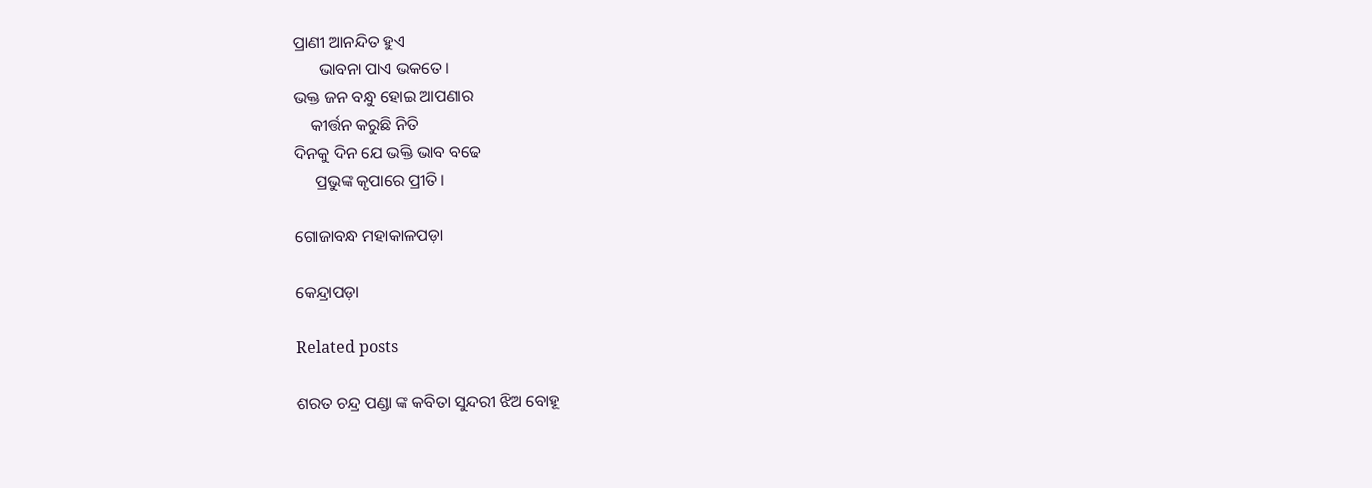ପ୍ରାଣୀ ଆନନ୍ଦିତ ହୁଏ
      ଭାବନା ପାଏ ଭକତେ।
ଭକ୍ତ ଜନ ବନ୍ଧୁ ହୋଇ ଆପଣାର
    କୀର୍ତ୍ତନ କରୁଛି ନିତି
ଦିନକୁ ଦିନ ଯେ ଭକ୍ତି ଭାବ ବଢେ
     ପ୍ରଭୁଙ୍କ କୃପାରେ ପ୍ରୀତି।

ଗୋଜାବନ୍ଧ ମହାକାଳପଡ଼ା

କେନ୍ଦ୍ରାପଡ଼ା

Related posts

ଶରତ ଚନ୍ଦ୍ର ପଣ୍ଡା ଙ୍କ କବିତା ସୁନ୍ଦରୀ ଝିଅ ବୋହୂ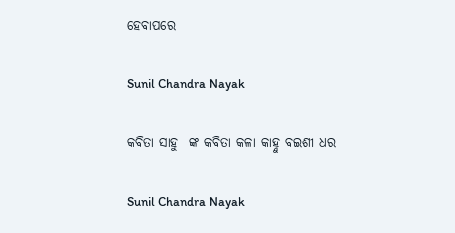ହେବାପରେ

Sunil Chandra Nayak

କବିତା ସାହୁ  ଙ୍କ କବିତା କଳା କାହ୍ନୁ ବଇଶୀ ଧର

Sunil Chandra Nayak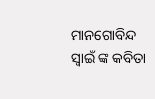ମାନଗୋବିନ୍ଦ ସ୍ବାଇଁ ଙ୍କ କବିତା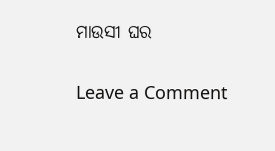ମାଉସୀ ଘର

Leave a Comment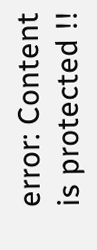error: Content is protected !!